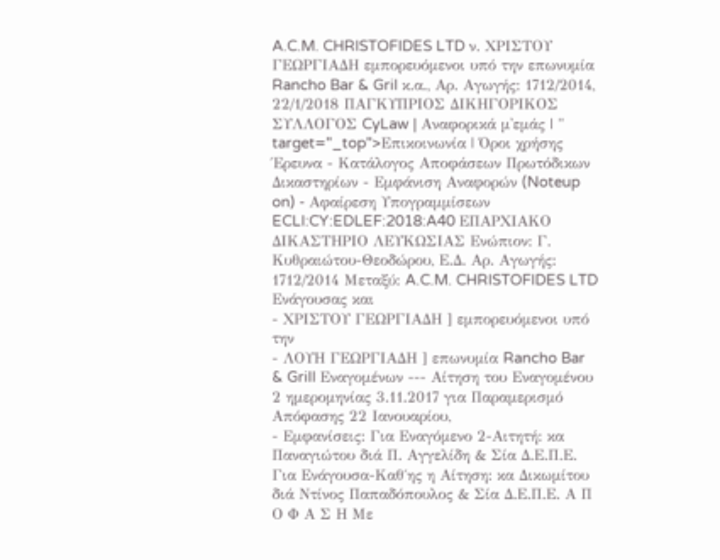A.C.M. CHRISTOFIDES LTD ν. ΧΡΙΣΤΟΥ ΓΕΩΡΓΙΑΔΗ εμπορευόμενοι υπό την επωνυμία Rancho Bar & Gril κ.α., Αρ. Αγωγής: 1712/2014, 22/1/2018 ΠΑΓΚΥΠΡΙΟΣ ΔΙΚΗΓΟΡΙΚΟΣ ΣΥΛΛΟΓΟΣ CyLaw | Αναφορικά μ'εμάς | " target="_top">Επικοινωνία | Όροι χρήσης Έρευνα - Κατάλογος Αποφάσεων Πρωτόδικων Δικαστηρίων - Εμφάνιση Αναφορών (Noteup on) - Αφαίρεση Υπογραμμίσεων ECLI:CY:EDLEF:2018:A40 ΕΠΑΡΧΙΑΚΟ ΔΙΚΑΣΤΗΡΙΟ ΛΕΥΚΩΣΙΑΣ Ενώπιον: Γ. Κυθραιώτου-Θεοδώρου, Ε.Δ. Αρ. Αγωγής: 1712/2014 Μεταξύ: A.C.M. CHRISTOFIDES LTD Ενάγουσας και
- ΧΡΙΣΤΟΥ ΓΕΩΡΓΙΑΔΗ ] εμπορευόμενοι υπό την
- ΛΟΥΗ ΓΕΩΡΓΙΑΔΗ ] επωνυμία Rancho Bar & Grill Εναγομένων --- Αίτηση του Εναγομένου 2 ημερομηνίας 3.11.2017 για Παραμερισμό Απόφασης 22 Ιανουαρίου,
- Εμφανίσεις: Για Εναγόμενο 2-Αιτητή: κα Παναγιώτου διά Π. Αγγελίδη & Σία Δ.Ε.Π.Ε. Για Ενάγουσα-Καθ΄ης η Αίτηση: κα Δικωμίτου διά Ντίνος Παπαδόπουλος & Σία Δ.Ε.Π.Ε. Α Π Ο Φ Α Σ Η Με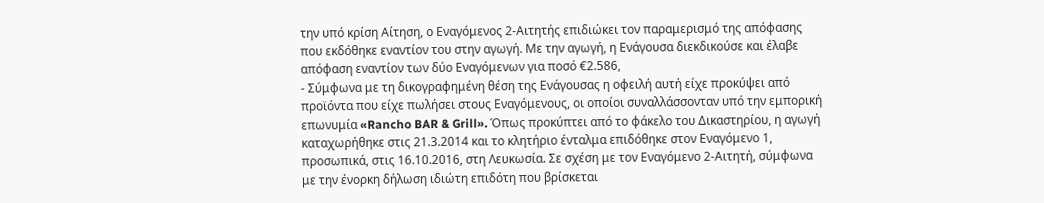την υπό κρίση Αίτηση, ο Εναγόμενος 2-Αιτητής επιδιώκει τον παραμερισμό της απόφασης που εκδόθηκε εναντίον του στην αγωγή. Με την αγωγή, η Ενάγουσα διεκδικούσε και έλαβε απόφαση εναντίον των δύο Εναγόμενων για ποσό €2.586,
- Σύμφωνα με τη δικογραφημένη θέση της Ενάγουσας η οφειλή αυτή είχε προκύψει από προϊόντα που είχε πωλήσει στους Εναγόμενους, οι οποίοι συναλλάσσονταν υπό την εμπορική επωνυμία «Rancho BAR & Grill». Όπως προκύπτει από το φάκελο του Δικαστηρίου, η αγωγή καταχωρήθηκε στις 21.3.2014 και το κλητήριο ένταλμα επιδόθηκε στον Εναγόμενο 1, προσωπικά, στις 16.10.2016, στη Λευκωσία. Σε σχέση με τον Εναγόμενο 2-Αιτητή, σύμφωνα με την ένορκη δήλωση ιδιώτη επιδότη που βρίσκεται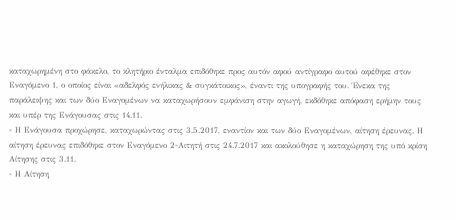καταχωρημένη στο φάκελο, το κλητήριο ένταλμα επιδόθηκε προς αυτόν αφού αντίγραφο αυτού αφέθηκε στον Εναγόμενο 1, ο οποίος είναι «αδελφός ενήλικας & συγκάτοικος», έναντι της υπογραφής του. Ένεκα της παράλειψης και των δύο Εναγομένων να καταχωρήσουν εμφάνιση στην αγωγή, εκδόθηκε απόφαση ερήμην τους και υπέρ της Ενάγουσας στις 14.11.
- Η Ενάγουσα προχώρησε, καταχωρώντας στις 3.5.2017, εναντίον και των δύο Εναγομένων, αίτηση έρευνας. Η αίτηση έρευνας επιδόθηκε στον Εναγόμενο 2-Αιτητή στις 24.7.2017 και ακολούθησε η καταχώρηση της υπό κρίση Αίτησης στις 3.11.
- Η Αίτηση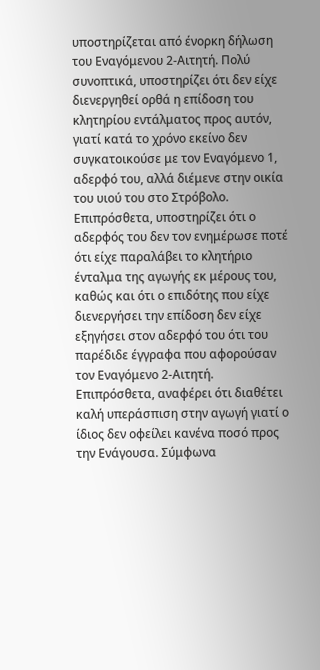υποστηρίζεται από ένορκη δήλωση του Εναγόμενου 2-Αιτητή. Πολύ συνοπτικά, υποστηρίζει ότι δεν είχε διενεργηθεί ορθά η επίδοση του κλητηρίου εντάλματος προς αυτόν, γιατί κατά το χρόνο εκείνο δεν συγκατοικούσε με τον Εναγόμενο 1, αδερφό του, αλλά διέμενε στην οικία του υιού του στο Στρόβολο. Επιπρόσθετα, υποστηρίζει ότι ο αδερφός του δεν τον ενημέρωσε ποτέ ότι είχε παραλάβει το κλητήριο ένταλμα της αγωγής εκ μέρους του, καθώς και ότι ο επιδότης που είχε διενεργήσει την επίδοση δεν είχε εξηγήσει στον αδερφό του ότι του παρέδιδε έγγραφα που αφορούσαν τον Εναγόμενο 2-Αιτητή. Επιπρόσθετα, αναφέρει ότι διαθέτει καλή υπεράσπιση στην αγωγή γιατί ο ίδιος δεν οφείλει κανένα ποσό προς την Ενάγουσα. Σύμφωνα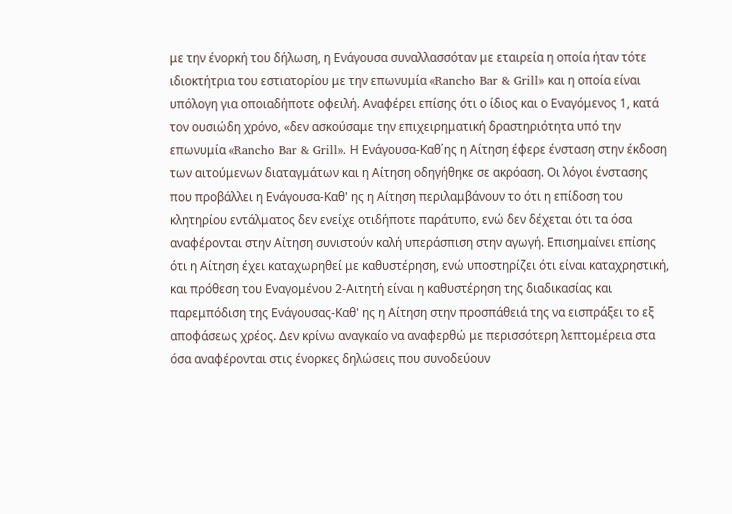με την ένορκή του δήλωση, η Ενάγουσα συναλλασσόταν με εταιρεία η οποία ήταν τότε ιδιοκτήτρια του εστιατορίου με την επωνυμία «Rancho Bar & Grill» και η οποία είναι υπόλογη για οποιαδήποτε οφειλή. Αναφέρει επίσης ότι ο ίδιος και ο Εναγόμενος 1, κατά τον ουσιώδη χρόνο, «δεν ασκούσαμε την επιχειρηματική δραστηριότητα υπό την επωνυμία «Rancho Bar & Grill». Η Ενάγουσα-Καθ΄ης η Αίτηση έφερε ένσταση στην έκδοση των αιτούμενων διαταγμάτων και η Αίτηση οδηγήθηκε σε ακρόαση. Οι λόγοι ένστασης που προβάλλει η Ενάγουσα-Καθ' ης η Αίτηση περιλαμβάνουν το ότι η επίδοση του κλητηρίου εντάλματος δεν ενείχε οτιδήποτε παράτυπο, ενώ δεν δέχεται ότι τα όσα αναφέρονται στην Αίτηση συνιστούν καλή υπεράσπιση στην αγωγή. Επισημαίνει επίσης ότι η Αίτηση έχει καταχωρηθεί με καθυστέρηση, ενώ υποστηρίζει ότι είναι καταχρηστική, και πρόθεση του Εναγομένου 2-Αιτητή είναι η καθυστέρηση της διαδικασίας και παρεμπόδιση της Ενάγουσας-Καθ' ης η Αίτηση στην προσπάθειά της να εισπράξει το εξ αποφάσεως χρέος. Δεν κρίνω αναγκαίο να αναφερθώ με περισσότερη λεπτομέρεια στα όσα αναφέρονται στις ένορκες δηλώσεις που συνοδεύουν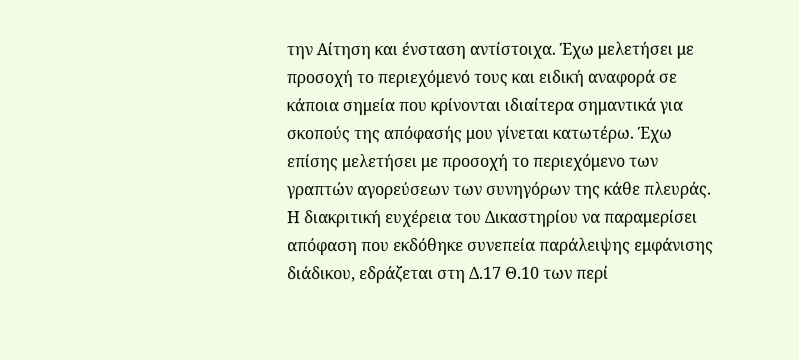την Αίτηση και ένσταση αντίστοιχα. Έχω μελετήσει με προσοχή το περιεχόμενό τους και ειδική αναφορά σε κάποια σημεία που κρίνονται ιδιαίτερα σημαντικά για σκοπούς της απόφασής μου γίνεται κατωτέρω. Έχω επίσης μελετήσει με προσοχή το περιεχόμενο των γραπτών αγορεύσεων των συνηγόρων της κάθε πλευράς. Η διακριτική ευχέρεια του Δικαστηρίου να παραμερίσει απόφαση που εκδόθηκε συνεπεία παράλειψης εμφάνισης διάδικου, εδράζεται στη Δ.17 Θ.10 των περί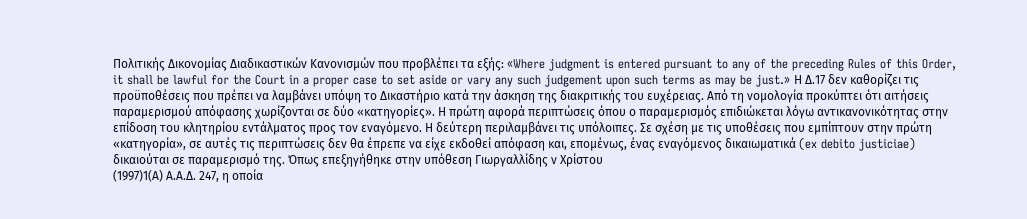Πολιτικής Δικονομίας Διαδικαστικών Κανονισμών που προβλέπει τα εξής: «Where judgment is entered pursuant to any of the preceding Rules of this Order, it shall be lawful for the Court in a proper case to set aside or vary any such judgement upon such terms as may be just.» Η Δ.17 δεν καθορίζει τις προϋποθέσεις που πρέπει να λαμβάνει υπόψη το Δικαστήριο κατά την άσκηση της διακριτικής του ευχέρειας. Από τη νομολογία προκύπτει ότι αιτήσεις παραμερισμού απόφασης χωρίζονται σε δύο «κατηγορίες». Η πρώτη αφορά περιπτώσεις όπου ο παραμερισμός επιδιώκεται λόγω αντικανονικότητας στην επίδοση του κλητηρίου εντάλματος προς τον εναγόμενο. Η δεύτερη περιλαμβάνει τις υπόλοιπες. Σε σχέση με τις υποθέσεις που εμπίπτουν στην πρώτη «κατηγορία», σε αυτές τις περιπτώσεις δεν θα έπρεπε να είχε εκδοθεί απόφαση και, επομένως, ένας εναγόμενος δικαιωματικά (ex debito justiciae) δικαιούται σε παραμερισμό της. Όπως επεξηγήθηκε στην υπόθεση Γιωργαλλίδης ν Χρίστου
(1997)1(Α) Α.Α.Δ. 247, η οποία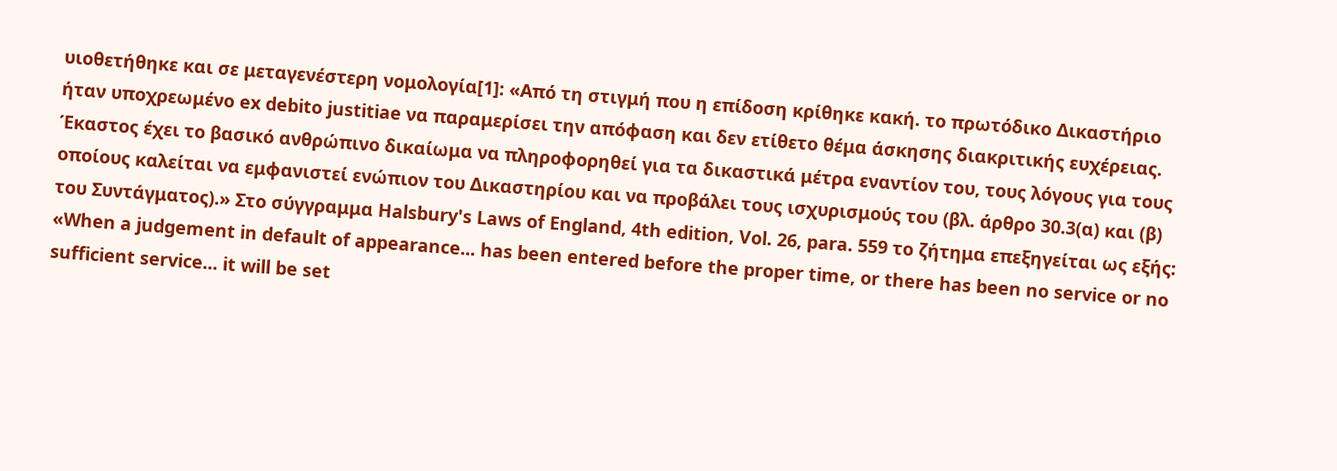υιοθετήθηκε και σε μεταγενέστερη νομολογία[1]: «Από τη στιγμή που η επίδοση κρίθηκε κακή. το πρωτόδικο Δικαστήριο ήταν υποχρεωμένο ex debito justitiae να παραμερίσει την απόφαση και δεν ετίθετο θέμα άσκησης διακριτικής ευχέρειας. Έκαστος έχει το βασικό ανθρώπινο δικαίωμα να πληροφορηθεί για τα δικαστικά μέτρα εναντίον του, τους λόγους για τους οποίους καλείται να εμφανιστεί ενώπιον του Δικαστηρίου και να προβάλει τους ισχυρισμούς του (βλ. άρθρο 30.3(α) και (β) του Συντάγματος).» Στο σύγγραμμα Halsbury's Laws of England, 4th edition, Vol. 26, para. 559 το ζήτημα επεξηγείται ως εξής: «When a judgement in default of appearance... has been entered before the proper time, or there has been no service or no sufficient service... it will be set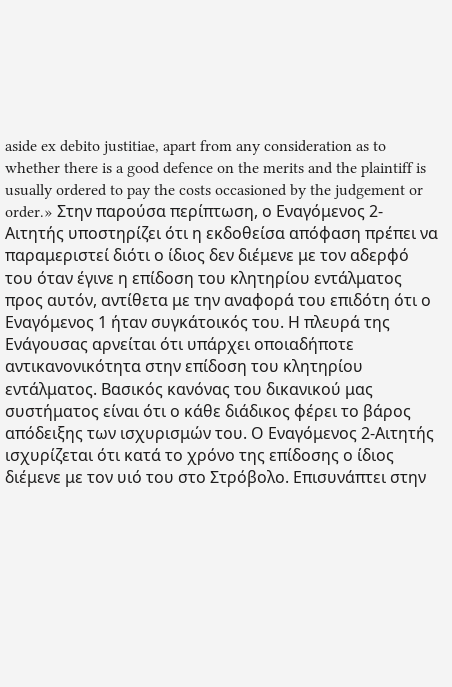aside ex debito justitiae, apart from any consideration as to whether there is a good defence on the merits and the plaintiff is usually ordered to pay the costs occasioned by the judgement or order.» Στην παρούσα περίπτωση, ο Εναγόμενος 2-Αιτητής υποστηρίζει ότι η εκδοθείσα απόφαση πρέπει να παραμεριστεί διότι ο ίδιος δεν διέμενε με τον αδερφό του όταν έγινε η επίδοση του κλητηρίου εντάλματος προς αυτόν, αντίθετα με την αναφορά του επιδότη ότι ο Εναγόμενος 1 ήταν συγκάτοικός του. Η πλευρά της Ενάγουσας αρνείται ότι υπάρχει οποιαδήποτε αντικανονικότητα στην επίδοση του κλητηρίου εντάλματος. Βασικός κανόνας του δικανικού μας συστήματος είναι ότι ο κάθε διάδικος φέρει το βάρος απόδειξης των ισχυρισμών του. Ο Εναγόμενος 2-Αιτητής ισχυρίζεται ότι κατά το χρόνο της επίδοσης ο ίδιος διέμενε με τον υιό του στο Στρόβολο. Επισυνάπτει στην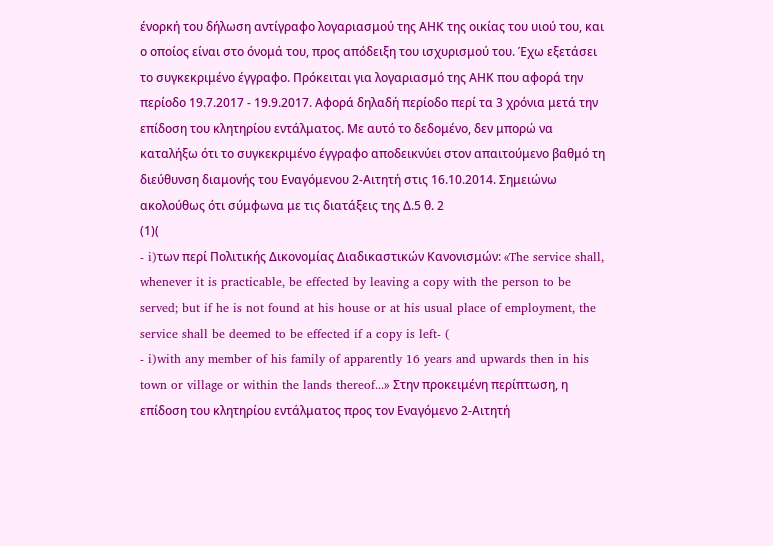ένορκή του δήλωση αντίγραφο λογαριασμού της ΑΗΚ της οικίας του υιού του, και ο οποίος είναι στο όνομά του, προς απόδειξη του ισχυρισμού του. Έχω εξετάσει το συγκεκριμένο έγγραφο. Πρόκειται για λογαριασμό της ΑΗΚ που αφορά την περίοδο 19.7.2017 - 19.9.2017. Αφορά δηλαδή περίοδο περί τα 3 χρόνια μετά την επίδοση του κλητηρίου εντάλματος. Με αυτό το δεδομένο, δεν μπορώ να καταλήξω ότι το συγκεκριμένο έγγραφο αποδεικνύει στον απαιτούμενο βαθμό τη διεύθυνση διαμονής του Εναγόμενου 2-Αιτητή στις 16.10.2014. Σημειώνω ακολούθως ότι σύμφωνα με τις διατάξεις της Δ.5 θ. 2
(1)(
- i)των περί Πολιτικής Δικονομίας Διαδικαστικών Κανονισμών: «The service shall, whenever it is practicable, be effected by leaving a copy with the person to be served; but if he is not found at his house or at his usual place of employment, the service shall be deemed to be effected if a copy is left- (
- i)with any member of his family of apparently 16 years and upwards then in his town or village or within the lands thereof...» Στην προκειμένη περίπτωση, η επίδοση του κλητηρίου εντάλματος προς τον Εναγόμενο 2-Αιτητή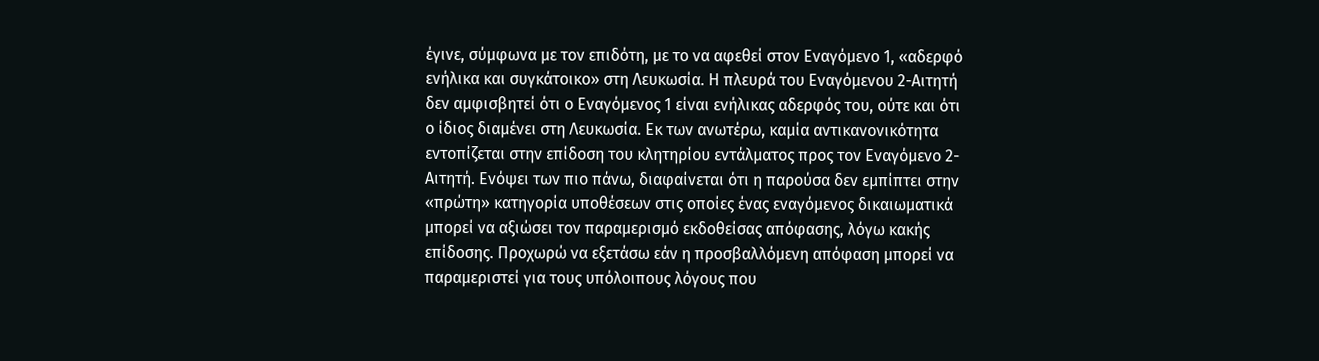έγινε, σύμφωνα με τον επιδότη, με το να αφεθεί στον Εναγόμενο 1, «αδερφό ενήλικα και συγκάτοικο» στη Λευκωσία. Η πλευρά του Εναγόμενου 2-Αιτητή δεν αμφισβητεί ότι ο Εναγόμενος 1 είναι ενήλικας αδερφός του, ούτε και ότι ο ίδιος διαμένει στη Λευκωσία. Εκ των ανωτέρω, καμία αντικανονικότητα εντοπίζεται στην επίδοση του κλητηρίου εντάλματος προς τον Εναγόμενο 2-Αιτητή. Ενόψει των πιο πάνω, διαφαίνεται ότι η παρούσα δεν εμπίπτει στην «πρώτη» κατηγορία υποθέσεων στις οποίες ένας εναγόμενος δικαιωματικά μπορεί να αξιώσει τον παραμερισμό εκδοθείσας απόφασης, λόγω κακής επίδοσης. Προχωρώ να εξετάσω εάν η προσβαλλόμενη απόφαση μπορεί να παραμεριστεί για τους υπόλοιπους λόγους που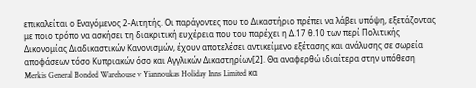επικαλείται ο Εναγόμενος 2-Αιτητής. Οι παράγοντες που το Δικαστήριο πρέπει να λάβει υπόψη, εξετάζοντας με ποιο τρόπο να ασκήσει τη διακριτική ευχέρεια που του παρέχει η Δ.17 θ.10 των περί Πολιτικής Δικονομίας Διαδικαστικών Κανονισμών, έχουν αποτελέσει αντικείμενο εξέτασης και ανάλυσης σε σωρεία αποφάσεων τόσο Κυπριακών όσο και Αγγλικών Δικαστηρίων[2]. Θα αναφερθώ ιδιαίτερα στην υπόθεση Merkis General Bonded Warehouse v Yiannoukas Holiday Inns Limited κα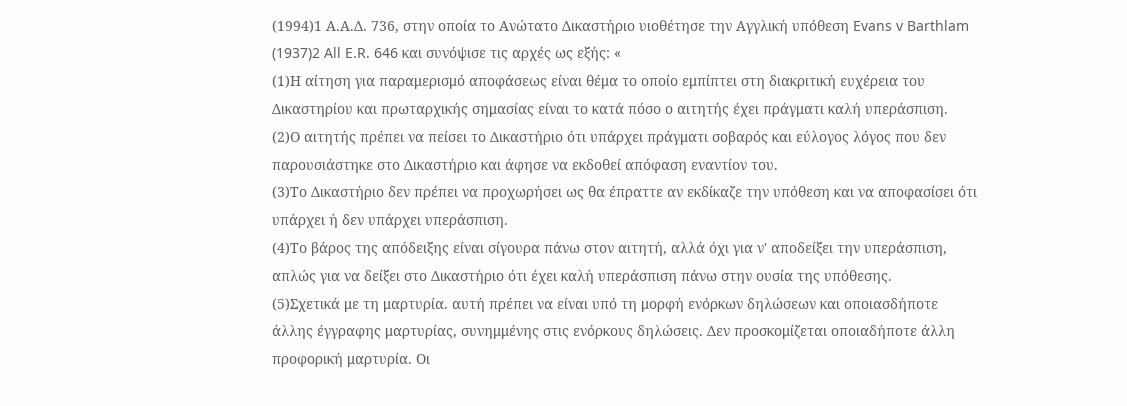(1994)1 Α.Α.Δ. 736, στην οποία το Ανώτατο Δικαστήριο υιοθέτησε την Αγγλική υπόθεση Evans v Barthlam
(1937)2 All E.R. 646 και συνόψισε τις αρχές ως εξής: «
(1)Η αίτηση για παραμερισμό αποφάσεως είναι θέμα το οποίο εμπίπτει στη διακριτική ευχέρεια του Δικαστηρίου και πρωταρχικής σημασίας είναι το κατά πόσο ο αιτητής έχει πράγματι καλή υπεράσπιση.
(2)Ο αιτητής πρέπει να πείσει το Δικαστήριο ότι υπάρχει πράγματι σοβαρός και εύλογος λόγος που δεν παρουσιάστηκε στο Δικαστήριο και άφησε να εκδοθεί απόφαση εναντίον του.
(3)Το Δικαστήριο δεν πρέπει να προχωρήσει ως θα έπραττε αν εκδίκαζε την υπόθεση και να αποφασίσει ότι υπάρχει ή δεν υπάρχει υπεράσπιση.
(4)Το βάρος της απόδειξης είναι σίγουρα πάνω στον αιτητή, αλλά όχι για ν' αποδείξει την υπεράσπιση, απλώς για να δείξει στο Δικαστήριο ότι έχει καλή υπεράσπιση πάνω στην ουσία της υπόθεσης.
(5)Σχετικά με τη μαρτυρία. αυτή πρέπει να είναι υπό τη μορφή ενόρκων δηλώσεων και οποιασδήποτε άλλης έγγραφης μαρτυρίας, συνημμένης στις ενόρκους δηλώσεις. Δεν προσκομίζεται οποιαδήποτε άλλη προφορική μαρτυρία. Οι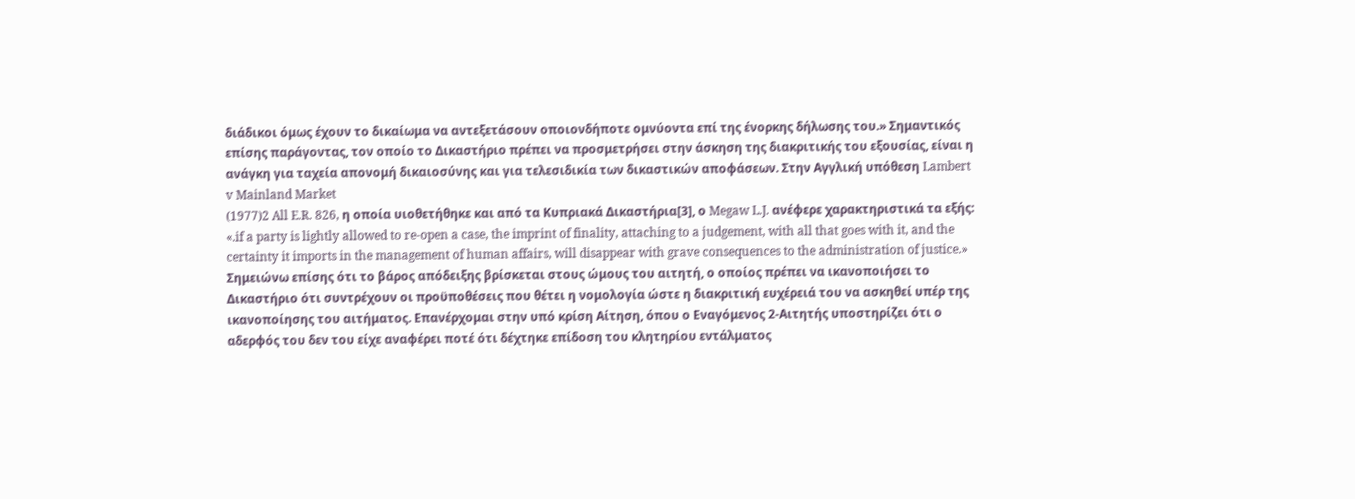διάδικοι όμως έχουν το δικαίωμα να αντεξετάσουν οποιονδήποτε ομνύοντα επί της ένορκης δήλωσης του.» Σημαντικός επίσης παράγοντας, τον οποίο το Δικαστήριο πρέπει να προσμετρήσει στην άσκηση της διακριτικής του εξουσίας, είναι η ανάγκη για ταχεία απονομή δικαιοσύνης και για τελεσιδικία των δικαστικών αποφάσεων. Στην Αγγλική υπόθεση Lambert v Mainland Market
(1977)2 All E.R. 826, η οποία υιοθετήθηκε και από τα Κυπριακά Δικαστήρια[3], ο Megaw L.J. ανέφερε χαρακτηριστικά τα εξής: «.if a party is lightly allowed to re-open a case, the imprint of finality, attaching to a judgement, with all that goes with it, and the certainty it imports in the management of human affairs, will disappear with grave consequences to the administration of justice.» Σημειώνω επίσης ότι το βάρος απόδειξης βρίσκεται στους ώμους του αιτητή, ο οποίος πρέπει να ικανοποιήσει το Δικαστήριο ότι συντρέχουν οι προϋποθέσεις που θέτει η νομολογία ώστε η διακριτική ευχέρειά του να ασκηθεί υπέρ της ικανοποίησης του αιτήματος. Επανέρχομαι στην υπό κρίση Αίτηση, όπου ο Εναγόμενος 2-Αιτητής υποστηρίζει ότι ο αδερφός του δεν του είχε αναφέρει ποτέ ότι δέχτηκε επίδοση του κλητηρίου εντάλματος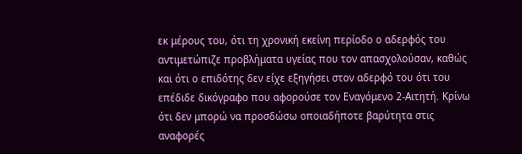εκ μέρους του, ότι τη χρονική εκείνη περίοδο ο αδερφός του αντιμετώπιζε προβλήματα υγείας που τον απασχολούσαν, καθώς και ότι ο επιδότης δεν είχε εξηγήσει στον αδερφό του ότι του επέδιδε δικόγραφο που αφορούσε τον Εναγόμενο 2-Αιτητή. Κρίνω ότι δεν μπορώ να προσδώσω οποιαδήποτε βαρύτητα στις αναφορές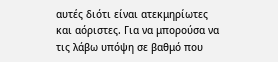αυτές διότι είναι ατεκμηρίωτες και αόριστες. Για να μπορούσα να τις λάβω υπόψη σε βαθμό που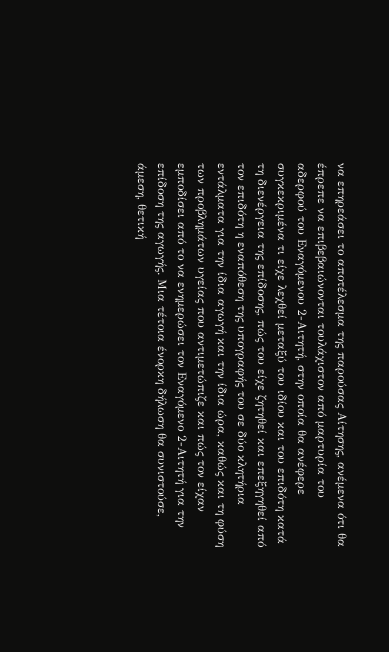να επηρεάσει το αποτέλεσμα της παρούσας Αίτησης, ανέμενα ότι θα έπρεπε να επιβεβαιώνονται τουλάχιστον από μαρτυρία του αδερφού του Εναγόμενου 2-Αιτητή, στην οποία θα ανέφερε συγκεκριμένα τι είχε λεχθεί μεταξύ του ιδίου και του επιδότη κατά τη διενέργεια της επίδοσης, πώς του είχε ζητηθεί και επεξηγηθεί από τον επιδότη η εναπόθεση της υπογραφής του σε δύο κλητήρια εντάλματα για την ίδια αγωγή και την ίδια ώρα, καθώς και τη φύση των προβλημάτων υγείας που αντιμετώπιζε και πώς τον είχαν εμποδίσει από το να ενημερώσει τον Εναγόμενο 2-Αιτητή για την επίδοση της αγωγής. Μια τέτοια ένορκη δήλωση θα συνιστούσε, άμεση, θετική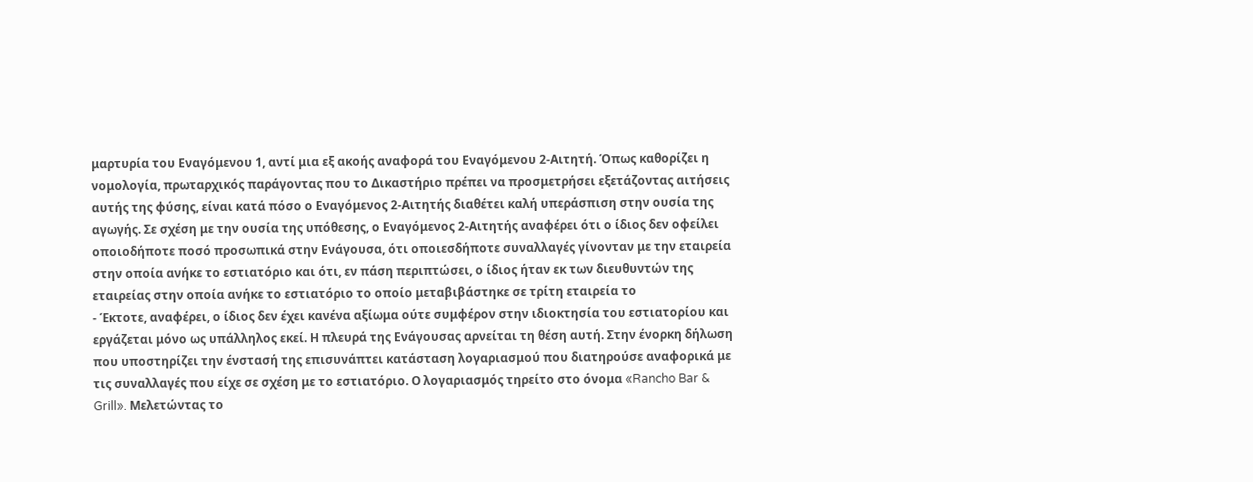μαρτυρία του Εναγόμενου 1, αντί μια εξ ακοής αναφορά του Εναγόμενου 2-Αιτητή. Όπως καθορίζει η νομολογία, πρωταρχικός παράγοντας που το Δικαστήριο πρέπει να προσμετρήσει εξετάζοντας αιτήσεις αυτής της φύσης, είναι κατά πόσο ο Εναγόμενος 2-Αιτητής διαθέτει καλή υπεράσπιση στην ουσία της αγωγής. Σε σχέση με την ουσία της υπόθεσης, ο Εναγόμενος 2-Αιτητής αναφέρει ότι ο ίδιος δεν οφείλει οποιοδήποτε ποσό προσωπικά στην Ενάγουσα, ότι οποιεσδήποτε συναλλαγές γίνονταν με την εταιρεία στην οποία ανήκε το εστιατόριο και ότι, εν πάση περιπτώσει, ο ίδιος ήταν εκ των διευθυντών της εταιρείας στην οποία ανήκε το εστιατόριο το οποίο μεταβιβάστηκε σε τρίτη εταιρεία το
- Έκτοτε, αναφέρει, ο ίδιος δεν έχει κανένα αξίωμα ούτε συμφέρον στην ιδιοκτησία του εστιατορίου και εργάζεται μόνο ως υπάλληλος εκεί. Η πλευρά της Ενάγουσας αρνείται τη θέση αυτή. Στην ένορκη δήλωση που υποστηρίζει την ένστασή της επισυνάπτει κατάσταση λογαριασμού που διατηρούσε αναφορικά με τις συναλλαγές που είχε σε σχέση με το εστιατόριο. Ο λογαριασμός τηρείτο στο όνομα «Rancho Bar & Grill». Μελετώντας το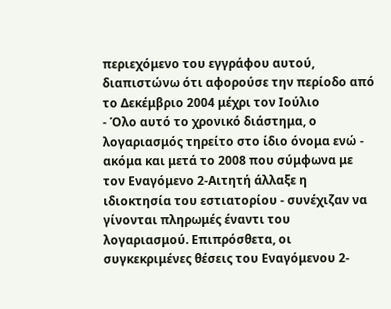περιεχόμενο του εγγράφου αυτού, διαπιστώνω ότι αφορούσε την περίοδο από το Δεκέμβριο 2004 μέχρι τον Ιούλιο
- Όλο αυτό το χρονικό διάστημα, ο λογαριασμός τηρείτο στο ίδιο όνομα ενώ - ακόμα και μετά το 2008 που σύμφωνα με τον Εναγόμενο 2-Αιτητή άλλαξε η ιδιοκτησία του εστιατορίου - συνέχιζαν να γίνονται πληρωμές έναντι του λογαριασμού. Επιπρόσθετα, οι συγκεκριμένες θέσεις του Εναγόμενου 2-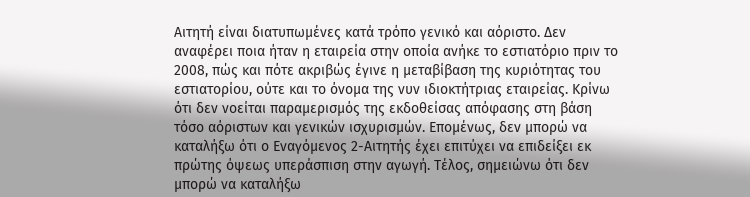Αιτητή είναι διατυπωμένες κατά τρόπο γενικό και αόριστο. Δεν αναφέρει ποια ήταν η εταιρεία στην οποία ανήκε το εστιατόριο πριν το 2008, πώς και πότε ακριβώς έγινε η μεταβίβαση της κυριότητας του εστιατορίου, ούτε και το όνομα της νυν ιδιοκτήτριας εταιρείας. Κρίνω ότι δεν νοείται παραμερισμός της εκδοθείσας απόφασης στη βάση τόσο αόριστων και γενικών ισχυρισμών. Επομένως, δεν μπορώ να καταλήξω ότι ο Εναγόμενος 2-Αιτητής έχει επιτύχει να επιδείξει εκ πρώτης όψεως υπεράσπιση στην αγωγή. Τέλος, σημειώνω ότι δεν μπορώ να καταλήξω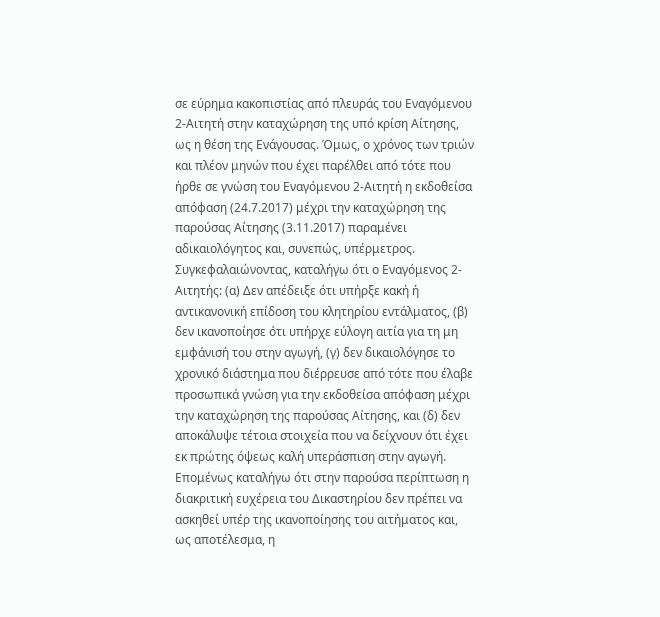σε εύρημα κακοπιστίας από πλευράς του Εναγόμενου 2-Αιτητή στην καταχώρηση της υπό κρίση Αίτησης, ως η θέση της Ενάγουσας. Όμως, ο χρόνος των τριών και πλέον μηνών που έχει παρέλθει από τότε που ήρθε σε γνώση του Εναγόμενου 2-Αιτητή η εκδοθείσα απόφαση (24.7.2017) μέχρι την καταχώρηση της παρούσας Αίτησης (3.11.2017) παραμένει αδικαιολόγητος και, συνεπώς, υπέρμετρος. Συγκεφαλαιώνοντας, καταλήγω ότι ο Εναγόμενος 2-Αιτητής: (α) Δεν απέδειξε ότι υπήρξε κακή ή αντικανονική επίδοση του κλητηρίου εντάλματος, (β) δεν ικανοποίησε ότι υπήρχε εύλογη αιτία για τη μη εμφάνισή του στην αγωγή, (γ) δεν δικαιολόγησε το χρονικό διάστημα που διέρρευσε από τότε που έλαβε προσωπικά γνώση για την εκδοθείσα απόφαση μέχρι την καταχώρηση της παρούσας Αίτησης, και (δ) δεν αποκάλυψε τέτοια στοιχεία που να δείχνουν ότι έχει εκ πρώτης όψεως καλή υπεράσπιση στην αγωγή. Επομένως καταλήγω ότι στην παρούσα περίπτωση η διακριτική ευχέρεια του Δικαστηρίου δεν πρέπει να ασκηθεί υπέρ της ικανοποίησης του αιτήματος και, ως αποτέλεσμα, η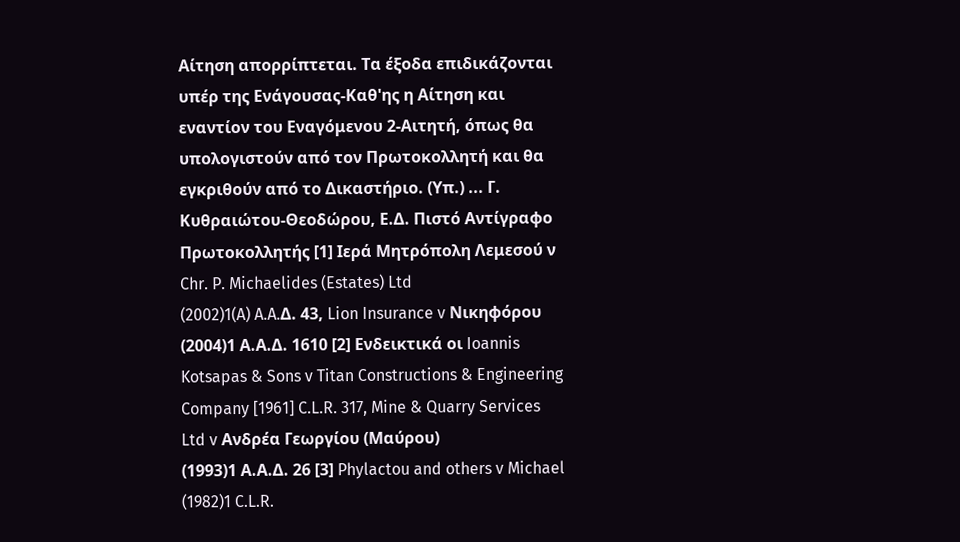Αίτηση απορρίπτεται. Τα έξοδα επιδικάζονται υπέρ της Ενάγουσας-Καθ'ης η Αίτηση και εναντίον του Εναγόμενου 2-Αιτητή, όπως θα υπολογιστούν από τον Πρωτοκολλητή και θα εγκριθούν από το Δικαστήριο. (Υπ.) ... Γ. Κυθραιώτου-Θεοδώρου, Ε.Δ. Πιστό Αντίγραφο Πρωτοκολλητής [1] Ιερά Μητρόπολη Λεμεσού ν Chr. P. Michaelides (Estates) Ltd
(2002)1(A) A.A.Δ. 43, Lion Insurance v Νικηφόρου
(2004)1 Α.Α.Δ. 1610 [2] Ενδεικτικά οι Ioannis Kotsapas & Sons v Titan Constructions & Engineering Company [1961] C.L.R. 317, Mine & Quarry Services Ltd v Ανδρέα Γεωργίου (Μαύρου)
(1993)1 Α.Α.Δ. 26 [3] Phylactou and others v Michael
(1982)1 C.L.R.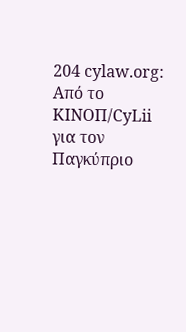204 cylaw.org: Από το ΚΙΝOΠ/CyLii για τον Παγκύπριο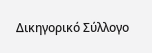Δικηγορικό Σύλλογο